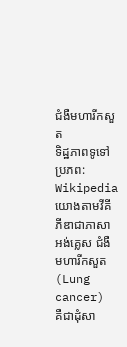ជំងឺមហារីកសួត
ទិដ្ឋភាពទូទៅ
ប្រភព: Wikipedia
យោងតាមវីគីភីឌាជាភាសាអង់គ្លេស ជំងឺមហារីកសួត (Lung cancer) គឺជាដុំសា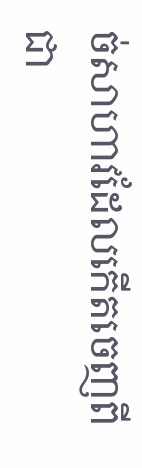ច់សាហាវដែលកើតចេញពីជា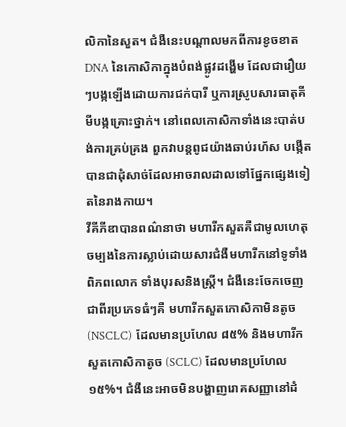លិកានៃសួត។ ជំងឺនេះបណ្តាលមកពីការខូចខាត DNA នៃកោសិកាក្នុងបំពង់ផ្លូវដង្ហើម ដែលជារឿយៗបង្កឡើងដោយការជក់បារី ឬការស្រូបសារធាតុគីមីបង្កគ្រោះថ្នាក់។ នៅពេលកោសិកាទាំងនេះបាត់បង់ការគ្រប់គ្រង ពួកវាបន្តពូជយ៉ាងឆាប់រហ័ស បង្កើតបានជាដុំសាច់ដែលអាចរាលដាលទៅផ្នែកផ្សេងទៀតនៃរាងកាយ។
វីគីភីឌាបានពណ៌នាថា មហារីកសួតគឺជាមូលហេតុចម្បងនៃការស្លាប់ដោយសារជំងឺមហារីកនៅទូទាំងពិភពលោក ទាំងបុរសនិងស្ត្រី។ ជំងឺនេះចែកចេញជាពីរប្រភេទធំៗគឺ មហារីកសួតកោសិកាមិនតូច (NSCLC) ដែលមានប្រហែល ៨៥% និងមហារីកសួតកោសិកាតូច (SCLC) ដែលមានប្រហែល ១៥%។ ជំងឺនេះអាចមិនបង្ហាញរោគសញ្ញានៅដំ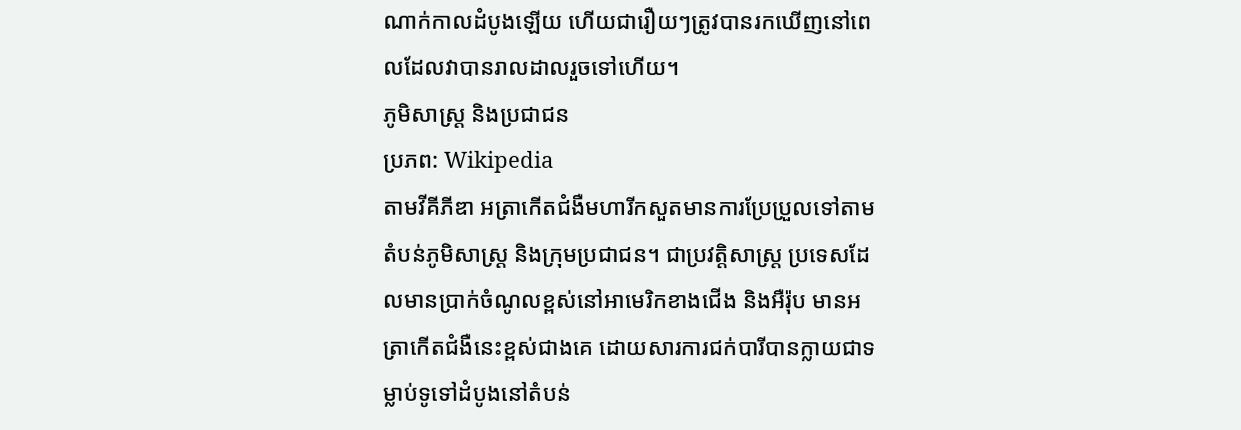ណាក់កាលដំបូងឡើយ ហើយជារឿយៗត្រូវបានរកឃើញនៅពេលដែលវាបានរាលដាលរួចទៅហើយ។
ភូមិសាស្ត្រ និងប្រជាជន
ប្រភព: Wikipedia
តាមវីគីភីឌា អត្រាកើតជំងឺមហារីកសួតមានការប្រែប្រួលទៅតាមតំបន់ភូមិសាស្ត្រ និងក្រុមប្រជាជន។ ជាប្រវត្តិសាស្ត្រ ប្រទេសដែលមានប្រាក់ចំណូលខ្ពស់នៅអាមេរិកខាងជើង និងអឺរ៉ុប មានអត្រាកើតជំងឺនេះខ្ពស់ជាងគេ ដោយសារការជក់បារីបានក្លាយជាទម្លាប់ទូទៅដំបូងនៅតំបន់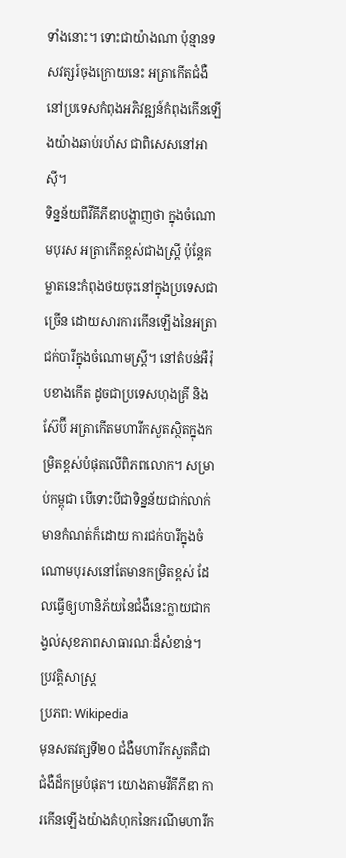ទាំងនោះ។ ទោះជាយ៉ាងណា ប៉ុន្មានទសវត្សរ៍ចុងក្រោយនេះ អត្រាកើតជំងឺនៅប្រទេសកំពុងអភិវឌ្ឍន៍កំពុងកើនឡើងយ៉ាងឆាប់រហ័ស ជាពិសេសនៅអាស៊ី។
ទិន្នន័យពីវីគីភីឌាបង្ហាញថា ក្នុងចំណោមបុរស អត្រាកើតខ្ពស់ជាងស្ត្រី ប៉ុន្តែគម្លាតនេះកំពុងថយចុះនៅក្នុងប្រទេសជាច្រើន ដោយសារការកើនឡើងនៃអត្រាជក់បារីក្នុងចំណោមស្ត្រី។ នៅតំបន់អឺរ៉ុបខាងកើត ដូចជាប្រទេសហុងគ្រី និងស៊ែប៊ី អត្រាកើតមហារីកសួតស្ថិតក្នុងកម្រិតខ្ពស់បំផុតលើពិភពលោក។ សម្រាប់កម្ពុជា បើទោះបីជាទិន្នន័យជាក់លាក់មានកំណត់ក៏ដោយ ការជក់បារីក្នុងចំណោមបុរសនៅតែមានកម្រិតខ្ពស់ ដែលធ្វើឲ្យហានិភ័យនៃជំងឺនេះក្លាយជាកង្វល់សុខភាពសាធារណៈដ៏សំខាន់។
ប្រវត្តិសាស្ត្រ
ប្រភព: Wikipedia
មុនសតវត្សទី២០ ជំងឺមហារីកសួតគឺជាជំងឺដ៏កម្របំផុត។ យោងតាមវីគីភីឌា ការកើនឡើងយ៉ាងគំហុកនៃករណីមហារីក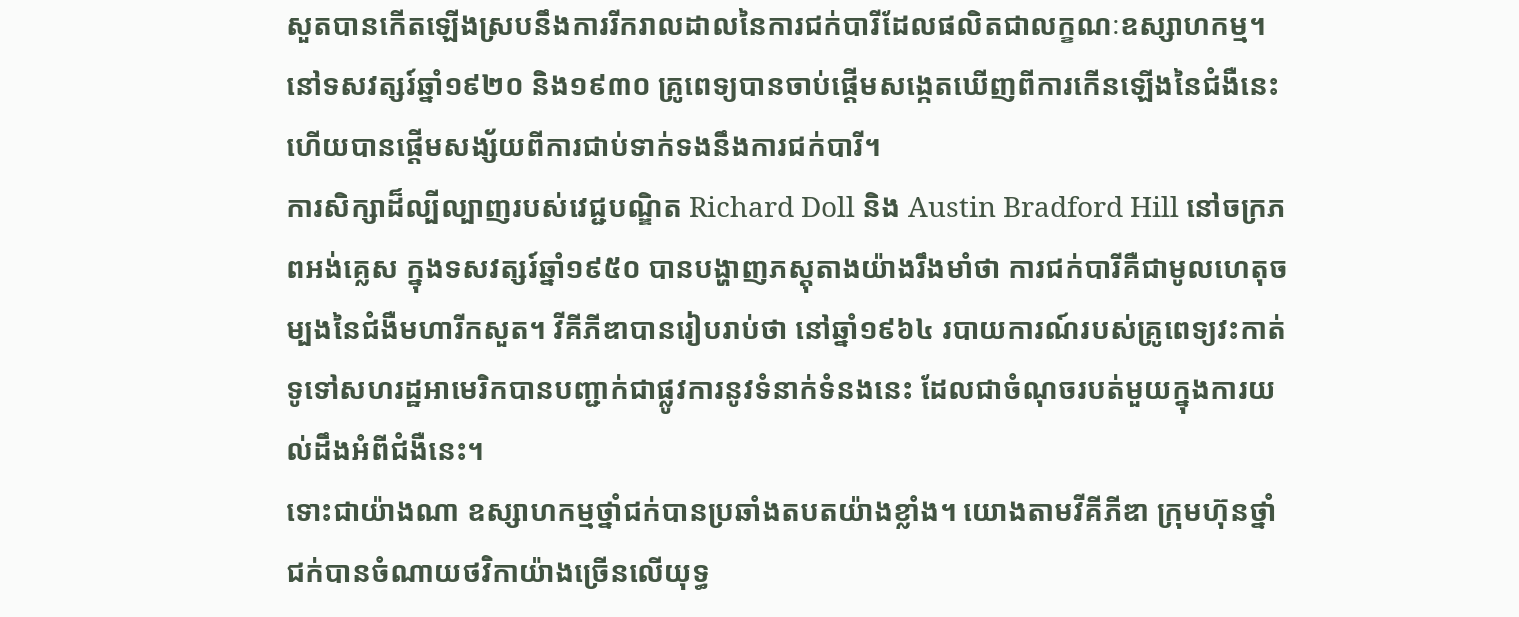សួតបានកើតឡើងស្របនឹងការរីករាលដាលនៃការជក់បារីដែលផលិតជាលក្ខណៈឧស្សាហកម្ម។ នៅទសវត្សរ៍ឆ្នាំ១៩២០ និង១៩៣០ គ្រូពេទ្យបានចាប់ផ្តើមសង្កេតឃើញពីការកើនឡើងនៃជំងឺនេះ ហើយបានផ្តើមសង្ស័យពីការជាប់ទាក់ទងនឹងការជក់បារី។
ការសិក្សាដ៏ល្បីល្បាញរបស់វេជ្ជបណ្ឌិត Richard Doll និង Austin Bradford Hill នៅចក្រភពអង់គ្លេស ក្នុងទសវត្សរ៍ឆ្នាំ១៩៥០ បានបង្ហាញភស្តុតាងយ៉ាងរឹងមាំថា ការជក់បារីគឺជាមូលហេតុចម្បងនៃជំងឺមហារីកសួត។ វីគីភីឌាបានរៀបរាប់ថា នៅឆ្នាំ១៩៦៤ របាយការណ៍របស់គ្រូពេទ្យវះកាត់ទូទៅសហរដ្ឋអាមេរិកបានបញ្ជាក់ជាផ្លូវការនូវទំនាក់ទំនងនេះ ដែលជាចំណុចរបត់មួយក្នុងការយល់ដឹងអំពីជំងឺនេះ។
ទោះជាយ៉ាងណា ឧស្សាហកម្មថ្នាំជក់បានប្រឆាំងតបតយ៉ាងខ្លាំង។ យោងតាមវីគីភីឌា ក្រុមហ៊ុនថ្នាំជក់បានចំណាយថវិកាយ៉ាងច្រើនលើយុទ្ធ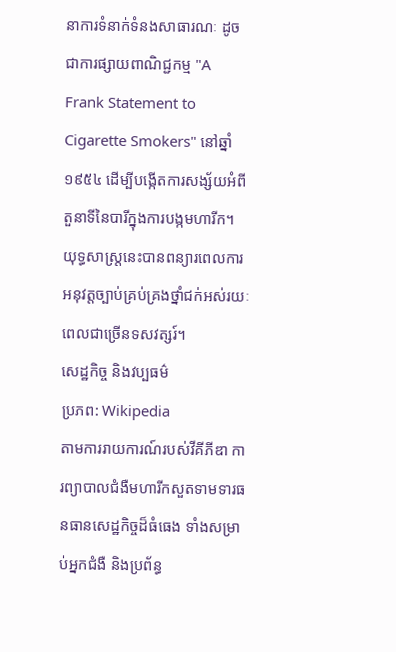នាការទំនាក់ទំនងសាធារណៈ ដូចជាការផ្សាយពាណិជ្ជកម្ម "A Frank Statement to Cigarette Smokers" នៅឆ្នាំ១៩៥៤ ដើម្បីបង្កើតការសង្ស័យអំពីតួនាទីនៃបារីក្នុងការបង្កមហារីក។ យុទ្ធសាស្ត្រនេះបានពន្យារពេលការអនុវត្តច្បាប់គ្រប់គ្រងថ្នាំជក់អស់រយៈពេលជាច្រើនទសវត្សរ៍។
សេដ្ឋកិច្ច និងវប្បធម៌
ប្រភព: Wikipedia
តាមការរាយការណ៍របស់វីគីភីឌា ការព្យាបាលជំងឺមហារីកសួតទាមទារធនធានសេដ្ឋកិច្ចដ៏ធំធេង ទាំងសម្រាប់អ្នកជំងឺ និងប្រព័ន្ធ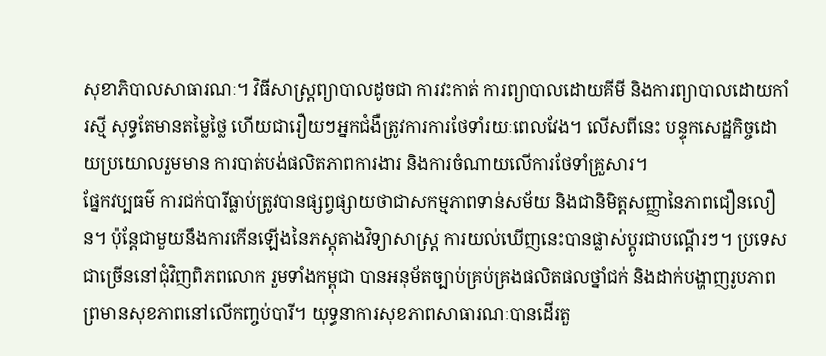សុខាភិបាលសាធារណៈ។ វិធីសាស្ត្រព្យាបាលដូចជា ការវះកាត់ ការព្យាបាលដោយគីមី និងការព្យាបាលដោយកាំរស្មី សុទ្ធតែមានតម្លៃថ្លៃ ហើយជារឿយៗអ្នកជំងឺត្រូវការការថែទាំរយៈពេលវែង។ លើសពីនេះ បន្ទុកសេដ្ឋកិច្ចដោយប្រយោលរួមមាន ការបាត់បង់ផលិតភាពការងារ និងការចំណាយលើការថែទាំគ្រួសារ។
ផ្នែកវប្បធម៌ ការជក់បារីធ្លាប់ត្រូវបានផ្សព្វផ្សាយថាជាសកម្មភាពទាន់សម័យ និងជានិមិត្តសញ្ញានៃភាពជឿនលឿន។ ប៉ុន្តែជាមួយនឹងការកើនឡើងនៃភស្តុតាងវិទ្យាសាស្ត្រ ការយល់ឃើញនេះបានផ្លាស់ប្តូរជាបណ្តើរៗ។ ប្រទេសជាច្រើននៅជុំវិញពិភពលោក រួមទាំងកម្ពុជា បានអនុម័តច្បាប់គ្រប់គ្រងផលិតផលថ្នាំជក់ និងដាក់បង្ហាញរូបភាពព្រមានសុខភាពនៅលើកញ្ចប់បារី។ យុទ្ធនាការសុខភាពសាធារណៈបានដើរតួ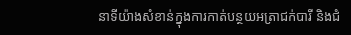នាទីយ៉ាងសំខាន់ក្នុងការកាត់បន្ថយអត្រាជក់បារី និងជំ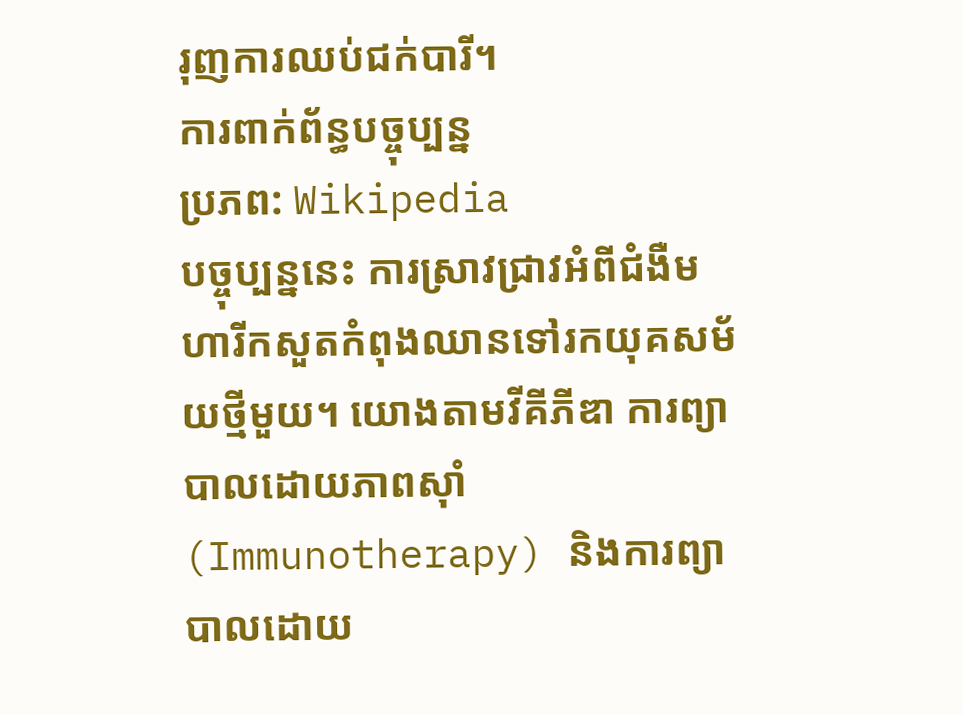រុញការឈប់ជក់បារី។
ការពាក់ព័ន្ធបច្ចុប្បន្ន
ប្រភព: Wikipedia
បច្ចុប្បន្ននេះ ការស្រាវជ្រាវអំពីជំងឺមហារីកសួតកំពុងឈានទៅរកយុគសម័យថ្មីមួយ។ យោងតាមវីគីភីឌា ការព្យាបាលដោយភាពស៊ាំ (Immunotherapy) និងការព្យាបាលដោយ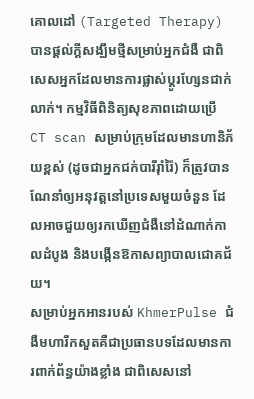គោលដៅ (Targeted Therapy) បានផ្តល់ក្តីសង្ឃឹមថ្មីសម្រាប់អ្នកជំងឺ ជាពិសេសអ្នកដែលមានការផ្លាស់ប្តូរហ្សែនជាក់លាក់។ កម្មវិធីពិនិត្យសុខភាពដោយប្រើ CT scan សម្រាប់ក្រុមដែលមានហានិភ័យខ្ពស់ (ដូចជាអ្នកជក់បារីរ៉ាំរ៉ៃ) ក៏ត្រូវបានណែនាំឲ្យអនុវត្តនៅប្រទេសមួយចំនួន ដែលអាចជួយឲ្យរកឃើញជំងឺនៅដំណាក់កាលដំបូង និងបង្កើនឱកាសព្យាបាលជោគជ័យ។
សម្រាប់អ្នកអានរបស់ KhmerPulse ជំងឺមហារីកសួតគឺជាប្រធានបទដែលមានការពាក់ព័ន្ធយ៉ាងខ្លាំង ជាពិសេសនៅ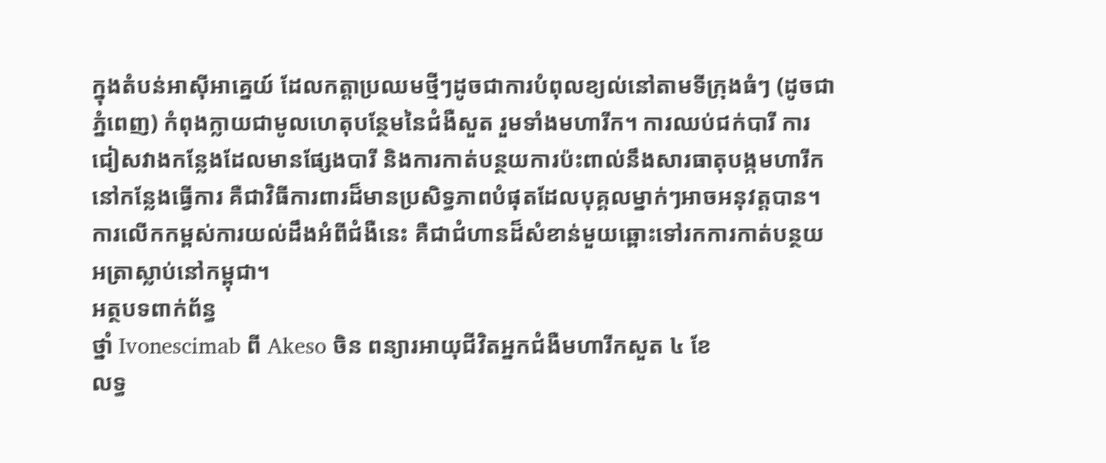ក្នុងតំបន់អាស៊ីអាគ្នេយ៍ ដែលកត្តាប្រឈមថ្មីៗដូចជាការបំពុលខ្យល់នៅតាមទីក្រុងធំៗ (ដូចជាភ្នំពេញ) កំពុងក្លាយជាមូលហេតុបន្ថែមនៃជំងឺសួត រួមទាំងមហារីក។ ការឈប់ជក់បារី ការជៀសវាងកន្លែងដែលមានផ្សែងបារី និងការកាត់បន្ថយការប៉ះពាល់នឹងសារធាតុបង្កមហារីកនៅកន្លែងធ្វើការ គឺជាវិធីការពារដ៏មានប្រសិទ្ធភាពបំផុតដែលបុគ្គលម្នាក់ៗអាចអនុវត្តបាន។ ការលើកកម្ពស់ការយល់ដឹងអំពីជំងឺនេះ គឺជាជំហានដ៏សំខាន់មួយឆ្ពោះទៅរកការកាត់បន្ថយអត្រាស្លាប់នៅកម្ពុជា។
អត្ថបទពាក់ព័ន្ធ
ថ្នាំ Ivonescimab ពី Akeso ចិន ពន្យារអាយុជីវិតអ្នកជំងឺមហារីកសួត ៤ ខែ
លទ្ធ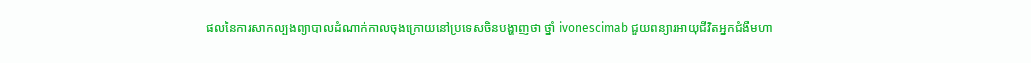ផលនៃការសាកល្បងព្យាបាលដំណាក់កាលចុងក្រោយនៅប្រទេសចិនបង្ហាញថា ថ្នាំ ivonescimab ជួយពន្យារអាយុជីវិតអ្នកជំងឺមហា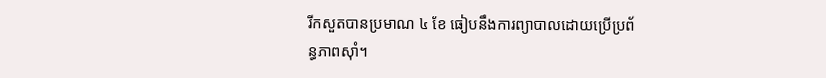រីកសួតបានប្រមាណ ៤ ខែ ធៀបនឹងការព្យាបាលដោយប្រើប្រព័ន្ធភាពស៊ាំ។